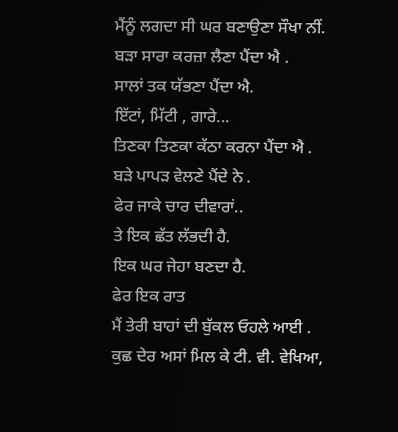ਮੈਂਨੂੰ ਲਗਦਾ ਸੀ ਘਰ ਬਣਾਉਣਾ ਸੌਖਾ ਨੀਂ.
ਬੜਾ ਸਾਰਾ ਕਰਜ਼ਾ ਲੈਣਾ ਪੈਂਦਾ ਐ .
ਸਾਲਾਂ ਤਕ ਯੱਭਣਾ ਪੈਂਦਾ ਐ.
ਇੱਟਾਂ, ਮਿੱਟੀ , ਗਾਰੇ...
ਤਿਣਕਾ ਤਿਣਕਾ ਕੱਠਾ ਕਰਨਾ ਪੈਂਦਾ ਐ .
ਬੜੇ ਪਾਪੜ ਵੇਲਣੇ ਪੈਂਦੇ ਨੇ .
ਫੇਰ ਜਾਕੇ ਚਾਰ ਦੀਵਾਰਾਂ..
ਤੇ ਇਕ ਛੱਤ ਲੱਭਦੀ ਹੈ.
ਇਕ ਘਰ ਜੇਹਾ ਬਣਦਾ ਹੈ.
ਫੇਰ ਇਕ ਰਾਤ
ਮੈਂ ਤੇਰੀ ਬਾਹਾਂ ਦੀ ਬੁੱਕਲ ਓਹਲੇ ਆਈ .
ਕੁਛ ਦੇਰ ਅਸਾਂ ਮਿਲ ਕੇ ਟੀ. ਵੀ. ਵੇਖਿਆ,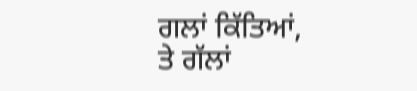ਗਲਾਂ ਕਿੱਤਿਆਂ,
ਤੇ ਗੱਲਾਂ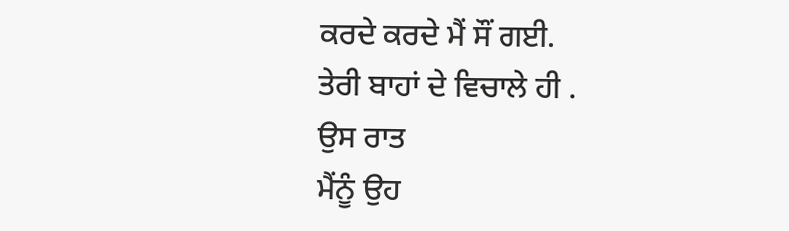ਕਰਦੇ ਕਰਦੇ ਮੈਂ ਸੌਂ ਗਈ.
ਤੇਰੀ ਬਾਹਾਂ ਦੇ ਵਿਚਾਲੇ ਹੀ .
ਉਸ ਰਾਤ
ਮੈਂਨੂੰ ਉਹ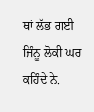ਥਾਂ ਲੱਭ ਗਈ
ਜਿੰਨੂ ਲੋਕੀ ਘਰ ਕਹਿੰਦੇ ਨੇ.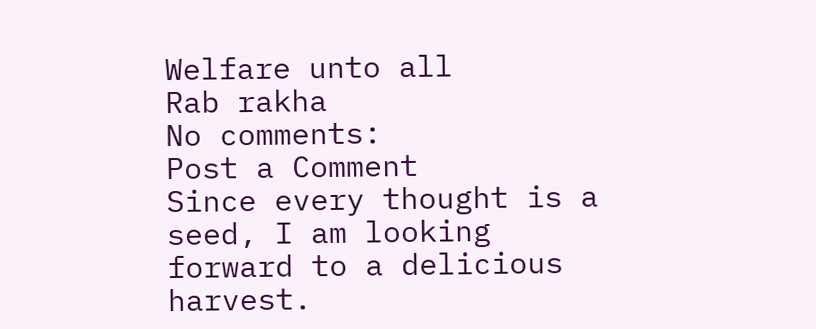Welfare unto all
Rab rakha
No comments:
Post a Comment
Since every thought is a seed, I am looking forward to a delicious harvest.